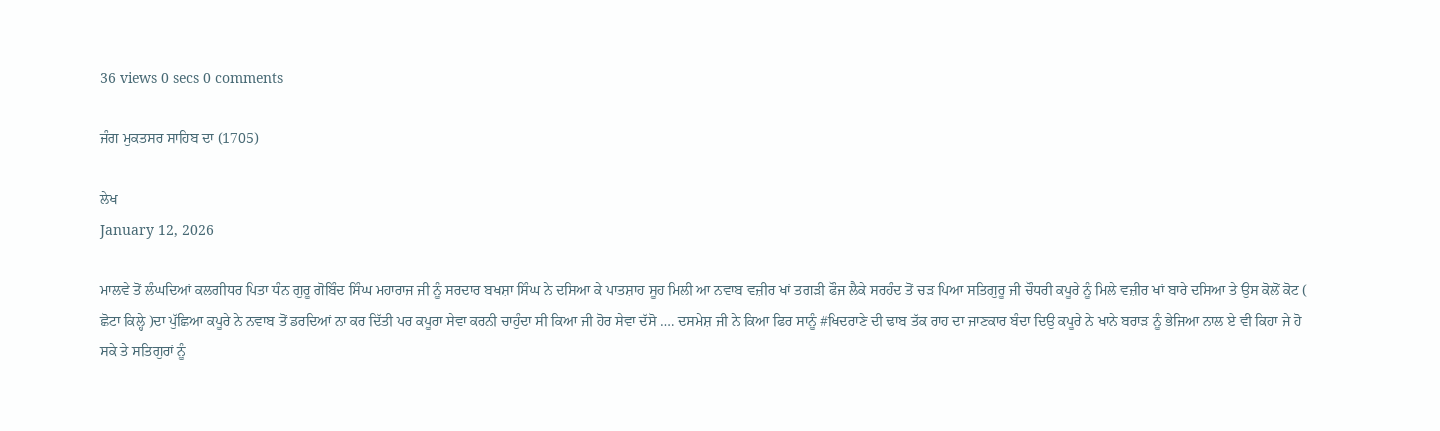36 views 0 secs 0 comments

ਜੰਗ ਮੁਕਤਸਰ ਸਾਹਿਬ ਦਾ (1705)

ਲੇਖ
January 12, 2026

ਮਾਲਵੇ ਤੋਂ ਲੰਘਦਿਆਂ ਕਲਗੀਧਰ ਪਿਤਾ ਧੰਨ ਗੁਰੂ ਗੋਬਿੰਦ ਸਿੰਘ ਮਹਾਰਾਜ ਜੀ ਨੂੰ ਸਰਦਾਰ ਬਖਸ਼ਾ ਸਿੰਘ ਨੇ ਦਸਿਆ ਕੇ ਪਾਤਸ਼ਾਹ ਸੂਹ ਮਿਲੀ ਆ ਨਵਾਬ ਵਜ਼ੀਰ ਖਾਂ ਤਗੜੀ ਫੌਜ ਲੈਕੇ ਸਰਹੰਦ ਤੋਂ ਚੜ ਪਿਆ ਸਤਿਗੁਰੂ ਜੀ ਚੌਧਰੀ ਕਪੂਰੇ ਨੂੰ ਮਿਲੇ ਵਜ਼ੀਰ ਖਾਂ ਬਾਰੇ ਦਸਿਆ ਤੇ ਉਸ ਕੋਲੋਂ ਕੋਟ ( ਛੋਟਾ ਕਿਲ੍ਹੇ )ਦਾ ਪੁੱਛਿਆ ਕਪੂਰੇ ਨੇ ਨਵਾਬ ਤੋਂ ਡਰਦਿਆਂ ਨਾ ਕਰ ਦਿੱਤੀ ਪਰ ਕਪੂਰਾ ਸੇਵਾ ਕਰਨੀ ਚਾਹੁੰਦਾ ਸੀ ਕਿਆ ਜੀ ਹੋਰ ਸੇਵਾ ਦੱਸੋ …. ਦਸਮੇਸ਼ ਜੀ ਨੇ ਕਿਆ ਫਿਰ ਸਾਨੂੰ #ਖਿਦਰਾਣੇ ਦੀ ਢਾਬ ਤੱਕ ਰਾਹ ਦਾ ਜਾਣਕਾਰ ਬੰਦਾ ਦਿਉ ਕਪੂਰੇ ਨੇ ਖਾਨੇ ਬਰਾੜ ਨੂੰ ਭੇਜਿਆ ਨਾਲ ਏ ਵੀ ਕਿਹਾ ਜੇ ਹੋ ਸਕੇ ਤੇ ਸਤਿਗੁਰਾਂ ਨੂੰ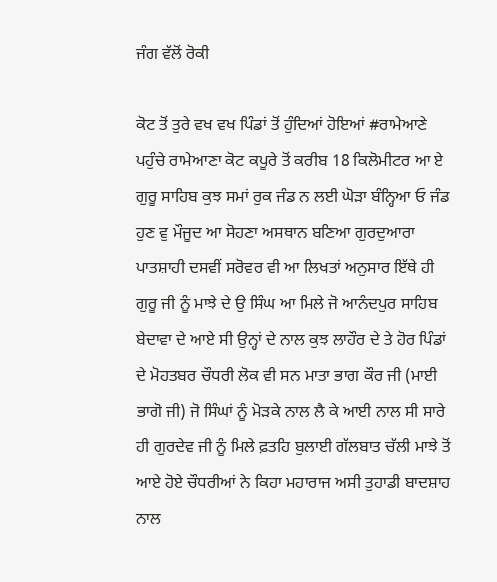ਜੰਗ ਵੱਲੋਂ ਰੋਕੀ

ਕੋਟ ਤੋਂ ਤੁਰੇ ਵਖ ਵਖ ਪਿੰਡਾਂ ਤੋਂ ਹੁੰਦਿਆਂ ਹੋਇਆਂ #ਰਾਮੇਆਣੇ ਪਹੁੰਚੇ ਰਾਮੇਆਣਾ ਕੋਟ ਕਪੂਰੇ ਤੋਂ ਕਰੀਬ 18 ਕਿਲੋਮੀਟਰ ਆ ਏ ਗੁਰੂ ਸਾਹਿਬ ਕੁਝ ਸਮਾਂ ਰੁਕ ਜੰਡ ਨ ਲਈ ਘੋੜਾ ਬੰਨ੍ਹਿਆ ਓ ਜੰਡ ਹੁਣ ਵੁ ਮੌਜੂਦ ਆ ਸੋਹਣਾ ਅਸਥਾਨ ਬਣਿਆ ਗੁਰਦੁਆਰਾ ਪਾਤਸ਼ਾਹੀ ਦਸਵੀਂ ਸਰੋਵਰ ਵੀ ਆ ਲਿਖਤਾਂ ਅਨੁਸਾਰ ਇੱਥੇ ਹੀ ਗੁਰੂ ਜੀ ਨੂੰ ਮਾਝੇ ਦੇ ਉ ਸਿੰਘ ਆ ਮਿਲੇ ਜੋ ਆਨੰਦਪੁਰ ਸਾਹਿਬ ਬੇਦਾਵਾ ਦੇ ਆਏ ਸੀ ਉਨ੍ਹਾਂ ਦੇ ਨਾਲ ਕੁਝ ਲਾਹੌਰ ਦੇ ਤੇ ਹੋਰ ਪਿੰਡਾਂ ਦੇ ਮੋਹਤਬਰ ਚੌਧਰੀ ਲੋਕ ਵੀ ਸਨ ਮਾਤਾ ਭਾਗ ਕੌਰ ਜੀ (ਮਾਈ ਭਾਗੋ ਜੀ) ਜੋ ਸਿੰਘਾਂ ਨੂੰ ਮੋੜਕੇ ਨਾਲ ਲੈ ਕੇ ਆਈ ਨਾਲ ਸੀ ਸਾਰੇ ਹੀ ਗੁਰਦੇਵ ਜੀ ਨੂੰ ਮਿਲੇ ਫ਼ਤਹਿ ਬੁਲਾਈ ਗੱਲਬਾਤ ਚੱਲੀ ਮਾਝੇ ਤੋਂ ਆਏ ਹੋਏ ਚੌਧਰੀਆਂ ਨੇ ਕਿਹਾ ਮਹਾਰਾਜ ਅਸੀ ਤੁਹਾਡੀ ਬਾਦਸ਼ਾਹ ਨਾਲ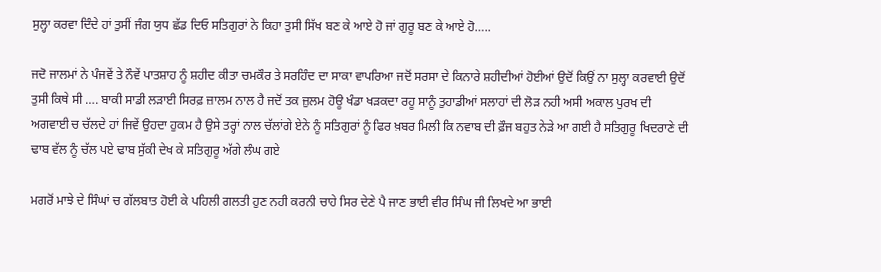ਸੁਲ੍ਹਾ ਕਰਵਾ ਦਿੰਦੇ ਹਾਂ ਤੁਸੀਂ ਜੰਗ ਯੁਧ ਛੱਡ ਦਿਓ ਸਤਿਗੁਰਾਂ ਨੇ ਕਿਹਾ ਤੁਸੀ ਸਿੱਖ ਬਣ ਕੇ ਆਏ ਹੋ ਜਾਂ ਗੁਰੂ ਬਣ ਕੇ ਆਏ ਹੋ…..

ਜਦੋ ਜਾਲਮਾਂ ਨੇ ਪੰਜਵੇਂ ਤੇ ਨੌਵੇਂ ਪਾਤਸ਼ਾਹ ਨੂੰ ਸ਼ਹੀਦ ਕੀਤਾ ਚਮਕੌਰ ਤੇ ਸਰਹਿੰਦ ਦਾ ਸਾਕਾ ਵਾਪਰਿਆ ਜਦੋਂ ਸਰਸਾ ਦੇ ਕਿਨਾਰੇ ਸ਼ਹੀਦੀਆਂ ਹੋਈਆਂ ਉਦੋਂ ਕਿਉਂ ਨਾ ਸੁਲ੍ਹਾ ਕਰਵਾਈ ਉਦੋਂ ਤੁਸੀ ਕਿਥੇ ਸੀ …. ਬਾਕੀ ਸਾਡੀ ਲੜਾਈ ਸਿਰਫ਼ ਜ਼ਾਲਮ ਨਾਲ ਹੈ ਜਦੋਂ ਤਕ ਜ਼ੁਲਮ ਹੋਊ ਖੰਡਾ ਖੜਕਦਾ ਰਹੂ ਸਾਨੂੰ ਤੁਹਾਡੀਆਂ ਸਲਾਹਾਂ ਦੀ ਲੋੜ ਨਹੀ ਅਸੀ ਅਕਾਲ ਪੁਰਖ ਦੀ ਅਗਵਾਈ ਚ ਚੱਲਦੇ ਹਾਂ ਜਿਵੇਂ ਉਹਦਾ ਹੁਕਮ ਹੈ ਉਸੇ ਤਰ੍ਹਾਂ ਨਾਲ ਚੱਲਾਂਗੇ ਏਨੇ ਨੂੰ ਸਤਿਗੁਰਾਂ ਨੂੰ ਫਿਰ ਖ਼ਬਰ ਮਿਲੀ ਕਿ ਨਵਾਬ ਦੀ ਫ਼ੌਜ ਬਹੁਤ ਨੇੜੇ ਆ ਗਈ ਹੈ ਸਤਿਗੁਰੂ ਖਿਦਰਾਣੇ ਦੀ ਢਾਬ ਵੱਲ ਨੂੰ ਚੱਲ ਪਏ ਢਾਬ ਸੁੱਕੀ ਦੇਖ ਕੇ ਸਤਿਗੁਰੂ ਅੱਗੇ ਲੰਘ ਗਏ

ਮਗਰੋਂ ਮਾਝੇ ਦੇ ਸਿੰਘਾਂ ਚ ਗੱਲਬਾਤ ਹੋਈ ਕੇ ਪਹਿਲੀ ਗਲਤੀ ਹੁਣ ਨਹੀ ਕਰਨੀ ਚਾਹੇ ਸਿਰ ਦੇਣੇ ਪੈ ਜਾਣ ਭਾਈ ਵੀਰ ਸਿੰਘ ਜੀ ਲਿਖਦੇ ਆ ਭਾਈ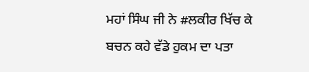ਮਹਾਂ ਸਿੰਘ ਜੀ ਨੇ #ਲਕੀਰ ਖਿੱਚ ਕੇ ਬਚਨ ਕਹੇ ਵੱਡੇ ਹੁਕਮ ਦਾ ਪਤਾ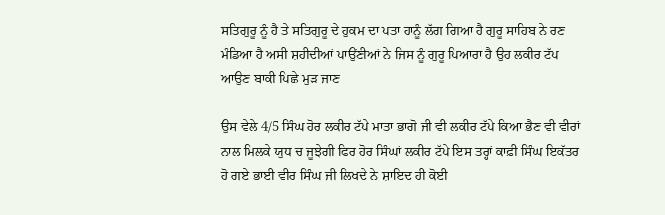ਸਤਿਗੁਰੂ ਨੂੰ ਹੈ ਤੇ ਸਤਿਗੁਰੂ ਦੇ ਹੁਕਮ ਦਾ ਪਤਾ ਹਾਨੂੰ ਲੱਗ ਗਿਆ ਹੈ ਗੁਰੂ ਸਾਹਿਬ ਨੇ ਰਣ ਮੰਡਿਆ ਹੈ ਅਸੀ ਸ਼ਹੀਦੀਆਂ ਪਾਉਂਣੀਆਂ ਨੇ ਜਿਸ ਨੂੰ ਗੁਰੂ ਪਿਆਰਾ ਹੈ ਉਹ ਲਕੀਰ ਟੱਪ ਆਉਣ ਬਾਕੀ ਪਿਛੇ ਮੁੜ ਜਾਣ

ਉਸ ਵੇਲੇ 4/5 ਸਿੰਘ ਹੋਰ ਲਕੀਰ ਟੱਪੇ ਮਾਤਾ ਭਾਗੋ ਜੀ ਵੀ ਲਕੀਰ ਟੱਪੇ ਕਿਆ ਭੈਣ ਵੀ ਵੀਰਾਂ ਨਾਲ ਮਿਲਕੇ ਯੁਧ ਚ ਜੂਝੇਗੀ ਫਿਰ ਹੋਰ ਸਿੰਘਾਂ ਲਕੀਰ ਟੱਪੇ ਇਸ ਤਰ੍ਹਾਂ ਕਾਫ਼ੀ ਸਿੰਘ ਇਕੱਤਰ ਹੋ ਗਏ ਭਾਈ ਵੀਰ ਸਿੰਘ ਜੀ ਲਿਖਦੇ ਨੇ ਸ਼ਾਇਦ ਹੀ ਕੋਈ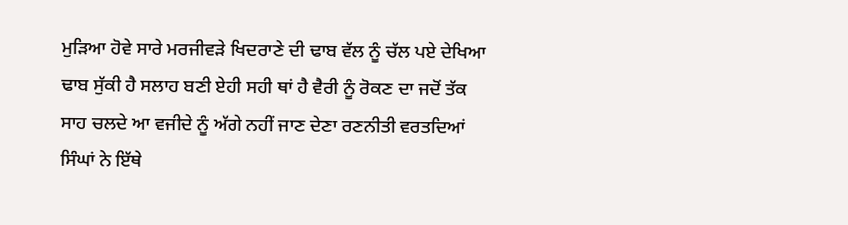ਮੁਡ਼ਿਆ ਹੋਵੇ ਸਾਰੇ ਮਰਜੀਵੜੇ ਖਿਦਰਾਣੇ ਦੀ ਢਾਬ ਵੱਲ ਨੂੰ ਚੱਲ ਪਏ ਦੇਖਿਆ ਢਾਬ ਸੁੱਕੀ ਹੈ ਸਲਾਹ ਬਣੀ ਏਹੀ ਸਹੀ ਥਾਂ ਹੈ ਵੈਰੀ ਨੂੰ ਰੋਕਣ ਦਾ ਜਦੋਂ ਤੱਕ ਸਾਹ ਚਲਦੇ ਆ ਵਜੀਦੇ ਨੂੰ ਅੱਗੇ ਨਹੀਂ ਜਾਣ ਦੇਣਾ ਰਣਨੀਤੀ ਵਰਤਦਿਆਂ ਸਿੰਘਾਂ ਨੇ ਇੱਥੇ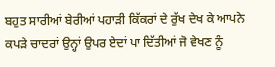ਬਹੁਤ ਸਾਰੀਆਂ ਬੇਰੀਆਂ ਪਹਾੜੀ ਕਿੱਕਰਾਂ ਦੇ ਰੁੱਖ ਦੇਖ ਕੇ ਆਪਨੇ ਕਪੜੇ ਚਾਦਰਾਂ ਉਨ੍ਹਾਂ ਉਪਰ ਏਦਾਂ ਪਾ ਦਿੱਤੀਆਂ ਜੋ ਵੇਖਣ ਨੂੰ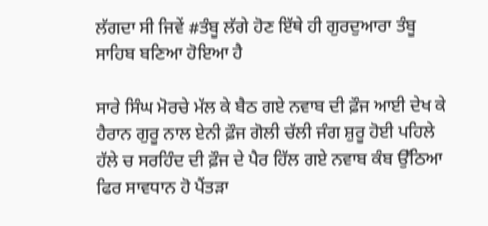ਲੱਗਦਾ ਸੀ ਜਿਵੇਂ #ਤੰਬੂ ਲੱਗੇ ਹੋਣ ਇੱਥੇ ਹੀ ਗੁਰਦੁਆਰਾ ਤੰਬੂ ਸਾਹਿਬ ਬਣਿਆ ਹੋਇਆ ਹੈ

ਸਾਰੇ ਸਿੰਘ ਮੋਰਚੇ ਮੱਲ ਕੇ ਬੈਠ ਗਏ ਨਵਾਬ ਦੀ ਫ਼ੌਜ ਆਈ ਦੇਖ ਕੇ ਹੈਰਾਨ ਗੁਰੂ ਨਾਲ ਏਨੀ ਫ਼ੌਜ ਗੋਲੀ ਚੱਲੀ ਜੰਗ ਸ਼ੁਰੂ ਹੋਈ ਪਹਿਲੇ ਹੱਲੇ ਚ ਸਰਹਿੰਦ ਦੀ ਫ਼ੌਜ ਦੇ ਪੈਰ ਹਿੱਲ ਗਏ ਨਵਾਬ ਕੰਬ ਉੱਠਿਆ ਫਿਰ ਸਾਵਧਾਨ ਹੋ ਪੈਂਤੜਾ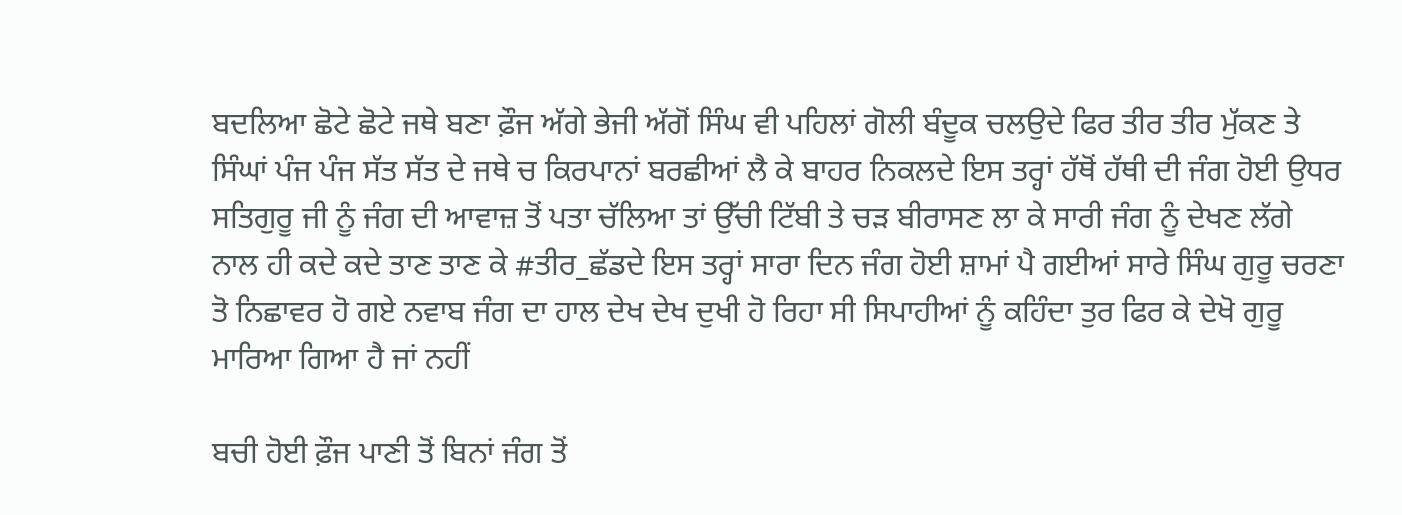ਬਦਲਿਆ ਛੋਟੇ ਛੋਟੇ ਜਥੇ ਬਣਾ ਫ਼ੌਜ ਅੱਗੇ ਭੇਜੀ ਅੱਗੋਂ ਸਿੰਘ ਵੀ ਪਹਿਲਾਂ ਗੋਲੀ ਬੰਦੂਕ ਚਲਉਦੇ ਫਿਰ ਤੀਰ ਤੀਰ ਮੁੱਕਣ ਤੇ ਸਿੰਘਾਂ ਪੰਜ ਪੰਜ ਸੱਤ ਸੱਤ ਦੇ ਜਥੇ ਚ ਕਿਰਪਾਨਾਂ ਬਰਛੀਆਂ ਲੈ ਕੇ ਬਾਹਰ ਨਿਕਲਦੇ ਇਸ ਤਰ੍ਹਾਂ ਹੱਥੋਂ ਹੱਥੀ ਦੀ ਜੰਗ ਹੋਈ ਉਧਰ ਸਤਿਗੁਰੂ ਜੀ ਨੂੰ ਜੰਗ ਦੀ ਆਵਾਜ਼ ਤੋਂ ਪਤਾ ਚੱਲਿਆ ਤਾਂ ਉੱਚੀ ਟਿੱਬੀ ਤੇ ਚੜ ਬੀਰਾਸਣ ਲਾ ਕੇ ਸਾਰੀ ਜੰਗ ਨੂੰ ਦੇਖਣ ਲੱਗੇ ਨਾਲ ਹੀ ਕਦੇ ਕਦੇ ਤਾਣ ਤਾਣ ਕੇ #ਤੀਰ_ਛੱਡਦੇ ਇਸ ਤਰ੍ਹਾਂ ਸਾਰਾ ਦਿਨ ਜੰਗ ਹੋਈ ਸ਼ਾਮਾਂ ਪੈ ਗਈਆਂ ਸਾਰੇ ਸਿੰਘ ਗੁਰੂ ਚਰਣਾ ਤੋ ਨਿਛਾਵਰ ਹੋ ਗਏ ਨਵਾਬ ਜੰਗ ਦਾ ਹਾਲ ਦੇਖ ਦੇਖ ਦੁਖੀ ਹੋ ਰਿਹਾ ਸੀ ਸਿਪਾਹੀਆਂ ਨੂੰ ਕਹਿੰਦਾ ਤੁਰ ਫਿਰ ਕੇ ਦੇਖੋ ਗੁਰੂ ਮਾਰਿਆ ਗਿਆ ਹੈ ਜਾਂ ਨਹੀਂ

ਬਚੀ ਹੋਈ ਫ਼ੌਜ ਪਾਣੀ ਤੋਂ ਬਿਨਾਂ ਜੰਗ ਤੋਂ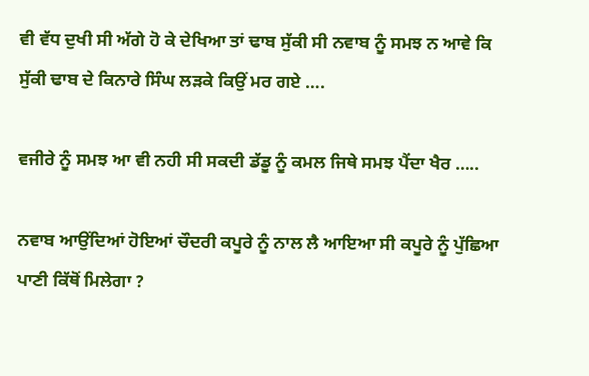ਵੀ ਵੱਧ ਦੁਖੀ ਸੀ ਅੱਗੇ ਹੋ ਕੇ ਦੇਖਿਆ ਤਾਂ ਢਾਬ ਸੁੱਕੀ ਸੀ ਨਵਾਬ ਨੂੰ ਸਮਝ ਨ ਆਵੇ ਕਿ ਸੁੱਕੀ ਢਾਬ ਦੇ ਕਿਨਾਰੇ ਸਿੰਘ ਲੜਕੇ ਕਿਉਂ ਮਰ ਗਏ ….

ਵਜੀਰੇ ਨੂੰ ਸਮਝ ਆ ਵੀ ਨਹੀ ਸੀ ਸਕਦੀ ਡੱਡੂ ਨੂੰ ਕਮਲ ਜਿਥੇ ਸਮਝ ਪੈਂਦਾ ਖੈਰ …..

ਨਵਾਬ ਆਉਂਦਿਆਂ ਹੋਇਆਂ ਚੌਦਰੀ ਕਪੂਰੇ ਨੂੰ ਨਾਲ ਲੈ ਆਇਆ ਸੀ ਕਪੂਰੇ ਨੂੰ ਪੁੱਛਿਆ ਪਾਣੀ ਕਿੱਥੋਂ ਮਿਲੇਗਾ ?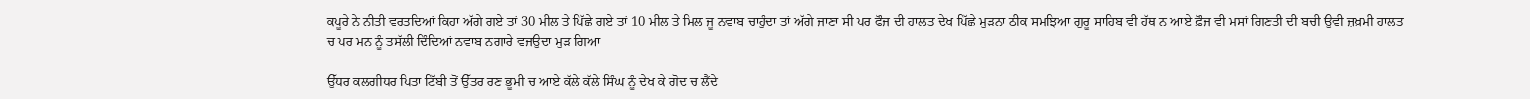ਕਪੂਰੇ ਨੇ ਨੀਤੀ ਵਰਤਦਿਆਂ ਕਿਹਾ ਅੱਗੇ ਗਏ ਤਾਂ 30 ਮੀਲ ਤੇ ਪਿੱਛੇ ਗਏ ਤਾਂ 10 ਮੀਲ ਤੇ ਮਿਲ ਜੂ ਨਵਾਬ ਚਾਹੁੰਦਾ ਤਾਂ ਅੱਗੇ ਜਾਣਾ ਸੀ ਪਰ ਫੌਜ ਦੀ ਹਾਲਤ ਦੇਖ ਪਿੱਛੇ ਮੁੜਨਾ ਠੀਕ ਸਮਝਿਆ ਗੁਰੂ ਸਾਹਿਬ ਵੀ ਹੱਥ ਨ ਆਏ ਫ਼ੌਜ ਵੀ ਮਸਾਂ ਗਿਣਤੀ ਦੀ ਬਚੀ ਉਵੀ ਜ਼ਖ਼ਮੀ ਹਾਲਤ ਚ ਪਰ ਮਨ ਨੂੰ ਤਸੱਲੀ ਦਿੰਦਿਆਂ ਨਵਾਬ ਨਗਾਰੇ ਵਜਉਦਾ ਮੁੜ ਗਿਆ

ਉੱਧਰ ਕਲਗੀਧਰ ਪਿਤਾ ਟਿੱਬੀ ਤੋਂ ਉੱਤਰ ਰਣ ਭੂਮੀ ਚ ਆਏ ਕੱਲੇ ਕੱਲੇ ਸਿੰਘ ਨੂੰ ਦੇਖ ਕੇ ਗੋਦ ਚ ਲੈਂਦੇ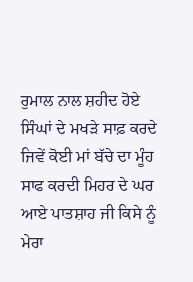ਰੁਮਾਲ ਨਾਲ ਸ਼ਹੀਦ ਹੋਏ ਸਿੰਘਾਂ ਦੇ ਮਖੜੇ ਸਾਫ਼ ਕਰਦੇ ਜਿਵੇਂ ਕੋਈ ਮਾਂ ਬੱਚੇ ਦਾ ਮੂੰਹ ਸਾਫ ਕਰਦੀ ਮਿਹਰ ਦੇ ਘਰ ਆਏ ਪਾਤਸ਼ਾਹ ਜੀ ਕਿਸੇ ਨੂੰ ਮੇਰਾ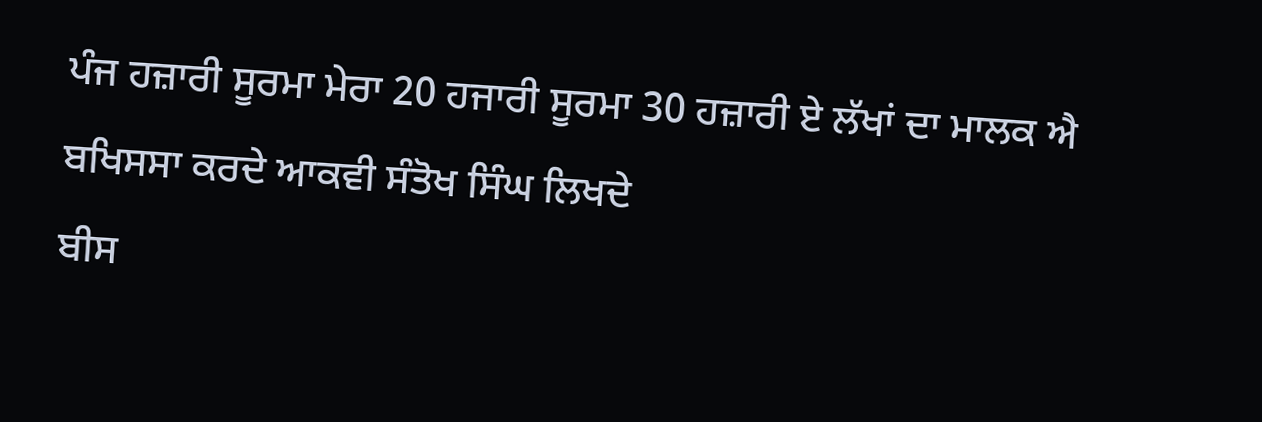ਪੰਜ ਹਜ਼ਾਰੀ ਸੂਰਮਾ ਮੇਰਾ 20 ਹਜਾਰੀ ਸੂਰਮਾ 30 ਹਜ਼ਾਰੀ ਏ ਲੱਖਾਂ ਦਾ ਮਾਲਕ ਐ ਬਖਿਸਸਾ ਕਰਦੇ ਆਕਵੀ ਸੰਤੋਖ ਸਿੰਘ ਲਿਖਦੇ
ਬੀਸ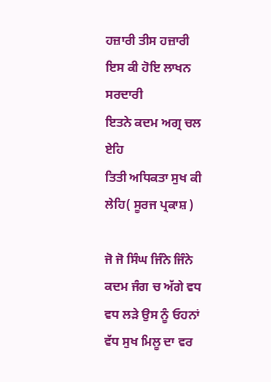ਹਜ਼ਾਰੀ ਤੀਸ ਹਜ਼ਾਰੀ
ਇਸ ਕੀ ਹੋਇ ਲਾਖਨ ਸਰਦਾਰੀ
ਇਤਨੇ ਕਦਮ ਅਗ੍ਰ ਚਲ ਏਹਿ
ਤਿਤੀ ਅਧਿਕਤਾ ਸੁਖ ਕੀ ਲੇਹਿ( ਸੂਰਜ ਪ੍ਰਕਾਸ਼ )

ਜੋ ਜੋ ਸਿੰਘ ਜਿੰਨੇ ਜਿੰਨੇ ਕਦਮ‌ ਜੰਗ ਚ ਅੱਗੇ ਵਧ ਵਧ ਲੜੇ ਉਸ ਨੂੰ ਓਹਨਾਂ ਵੱਧ ਸੁਖ ਮਿਲੂ ਦਾ ਵਰ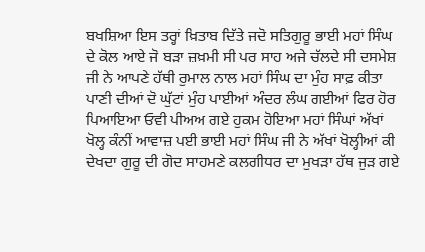ਬਖਸ਼ਿਆ ਇਸ ਤਰ੍ਹਾਂ ਖ਼ਿਤਾਬ ਦਿੱਤੇ ਜਦੋ ਸਤਿਗੁਰੂ ਭਾਈ ਮਹਾਂ ਸਿੰਘ ਦੇ ਕੋਲ ਆਏ ਜੋ ਬੜਾ ਜ਼ਖ਼ਮੀ ਸੀ ਪਰ ਸਾਹ ਅਜੇ ਚੱਲਦੇ ਸੀ ਦਸਮੇਸ਼ ਜੀ ਨੇ ਆਪਣੇ ਹੱਥੀ ਰੁਮਾਲ ਨਾਲ ਮਹਾਂ ਸਿੰਘ ਦਾ ਮੁੰਹ ਸਾਫ਼ ਕੀਤਾ ਪਾਣੀ ਦੀਆਂ ਦੋ ਘੁੱਟਾਂ ਮੁੰਹ ਪਾਈਆਂ ਅੰਦਰ ਲੰਘ ਗਈਆਂ ਫਿਰ ਹੋਰ ਪਿਆਇਆ ਓਵੀ ਪੀਅਅ ਗਏ ਹੁਕਮ ਹੋਇਆ ਮਹਾਂ ਸਿੰਘਾਂ ਅੱਖਾਂ ਖੋਲ੍ਹ ਕੰਨੀਂ ਆਵਾਜ਼ ਪਈ ਭਾਈ ਮਹਾਂ ਸਿੰਘ ਜੀ ਨੇ ਅੱਖਾਂ ਖੋਲ੍ਹੀਆਂ ਕੀ ਦੇਖਦਾ ਗੁਰੂ ਦੀ ਗੋਦ ਸਾਹਮਣੇ ਕਲਗੀਧਰ ਦਾ ਮੁਖੜਾ ਹੱਥ ਜੁੜ ਗਏ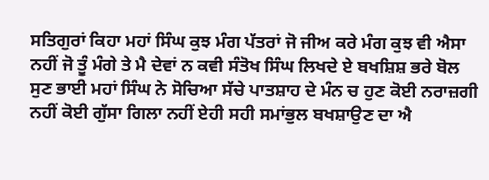ਸਤਿਗੁਰਾਂ ਕਿਹਾ ਮਹਾਂ ਸਿੰਘ ਕੁਝ ਮੰਗ ਪੱਤਰਾਂ ਜੋ ਜੀਅ ਕਰੇ ਮੰਗ ਕੁਝ ਵੀ ਐਸਾ ਨਹੀਂ ਜੋ ਤੂੰ ਮੰਗੇ ਤੇ ਮੈ ਦੇਵਾਂ ਨ ਕਵੀ ਸੰਤੋਖ ਸਿੰਘ ਲਿਖਦੇ ਏ ਬਖਸ਼ਿਸ਼ ਭਰੇ ਬੋਲ ਸੁਣ ਭਾਈ ਮਹਾਂ ਸਿੰਘ ਨੇ ਸੋਚਿਆ ਸੱਚੇ ਪਾਤਸ਼ਾਹ ਦੇ ਮੰਨ ਚ ਹੁਣ ਕੋਈ ਨਰਾਜ਼ਗੀ ਨਹੀਂ ਕੋਈ ਗੁੱਸਾ ਗਿਲਾ ਨਹੀਂ ਏਹੀ ਸਹੀ ਸਮਾਂ‌ਭੁਲ ਬਖਸ਼ਾਉਣ ਦਾ ਐ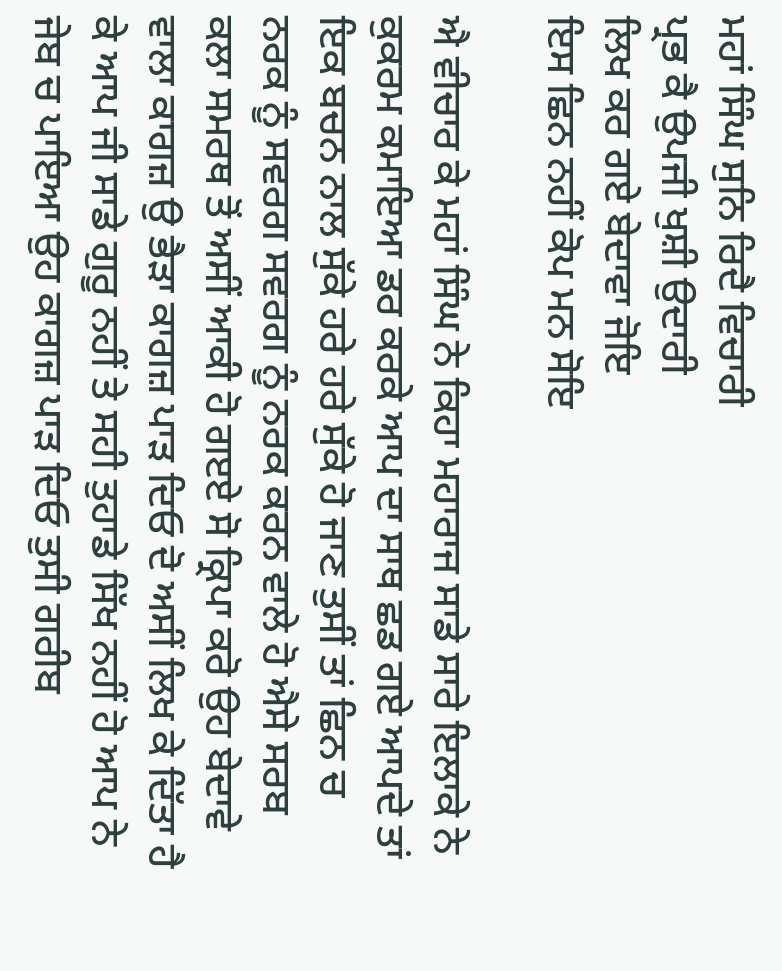ਮਹਾਂ ਸਿੰਘ ਸੁਨਿ ਰਿਦੈ ਵਿਚਾਰੀ
ਪ੍ਰਭ ਕੈ ਉਪਜੀ ਖੁਸ਼ੀ ਉਦਾਰੀ
ਲਿਖ ਕਰ ਗਏ ਬੇਦਾਵਾ ਜੋਇ
ਇਸ ਛਿਨ ਨਹੀਂ ਕੋਪ ਮਨ ਸੋਇ

ਐ ਵੀਚਾਰ ਕੇ ਮਹਾਂ ਸਿੰਘ ਨੇ ਕਿਹਾ ਮਹਾਰਾਜ ਸਾਡੇ ਸਾਰੇ ਇਲਾਕੇ ਨੇ ਕੁਕਰਮ ਕਮਾਇਆ ਡਰ ਕਰਕੇ ਆਪ ਦਾ ਸਾਥ ਛਡ ਗਏ ਆਪਦੇ ਤਾਂ ਇਕ ਬਚਨ ਨਾਲ ਸੁੱਕੇ ਹਰੇ ਹਰੇ ਸੁੱਕੇ ਹੋ ਜਾਣ ਤੁਸੀਂ ਤਾਂ ਛਿਨ ਚ ਨਰਕ ਨੂੰ ਸਵਰਗ ਸਵਰਗ ਨੂੰ ਨਰਕ ਕਰਨ ਵਾਲੇ ਹੋ ਐਸੇ ਸਰਬ ਕਲਾ ਸਮਰਥ ਤੋਂ ਅਸੀਂ ਆਕੀ ਹੋ ਗੲਏ ਸੋ ਕ੍ਰਿਪਾ ਕਰੋ ਉਹ ਬੇਦਾਵੇ ਵਾਲਾ ਕਾਗਜ਼ ਉ ਭੈੜਾ ਕਾਗਜ਼ ਪਾੜ ਦਿਓ ਦੋ ਅਸੀਂ ਲਿਖ ਕੇ ਦਿੱਤਾ ਹੈ ਕੇ ਆਪ ਜੀ ਸਾਡੇ ਗੁਰੂ ਨਹੀਂ ਤੇ ਸਹੀ ਤੁਹਾਡੇ ਸਿੱਖ ਨਹੀਂ ਹੋ ਆਪ ਨੇ ਜੇਬ ਚ ਪਾਇਆ ਉਹ ਕਾਗਜ਼ ਪਾੜ ਦਿਓ ਤੁਸੀ ਗਰੀਬ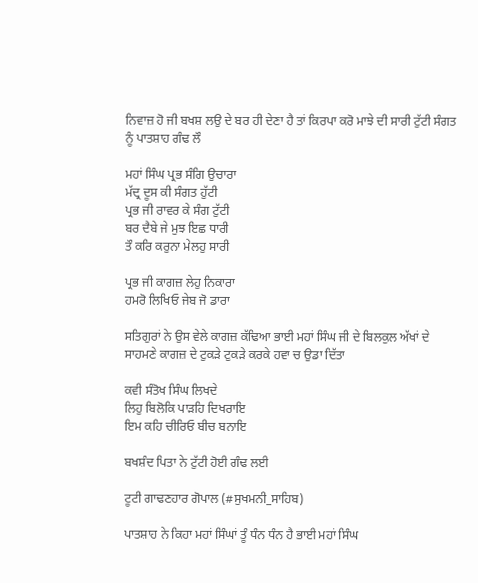ਨਿਵਾਜ਼ ਹੋ ਜੀ ਬਖਸ਼ ਲਉ ਦੇ ਬਰ ਹੀ ਦੇਣਾ ਹੈ ਤਾਂ ਕਿਰਪਾ ਕਰੋ ਮਾਝੇ ਦੀ ਸਾਰੀ ਟੁੱਟੀ ਸੰਗਤ ਨੂੰ ਪਾਤਸ਼ਾਹ ਗੰਢ ਲੌ

ਮਹਾਂ ਸਿੰਘ ਪ੍ਰਭ ਸੰਗਿ ਉਚਾਰਾ
ਮੱਦ੍ਰ ਦੂਸ ਕੀ ਸੰਗਤ ਹੁੱਟੀ
ਪ੍ਰਭ ਜੀ ਰਾਵਰ ਕੇ ਸੰਗ ਟੁੱਟੀ
ਬਰ ਦੈਬੇ ਜੇ ਮੁਝ ਇਛ ਧਾਰੀ
ਤੌ ਕਰਿ ਕਰੁਨਾ ਮੇਲਹੁ ਸਾਰੀ

ਪ੍ਰਭ ਜੀ ਕਾਗਜ਼ ਲੇਹੁ ਨਿਕਾਰਾ
ਹਮਰੋ ਲਿਖਿਓ ਜੇਬ ਜੋ ਡਾਰਾ

ਸਤਿਗੁਰਾਂ ਨੇ ਉਸ ਵੇਲੇ ਕਾਗਜ਼ ਕੱਢਿਆ ਭਾਈ ਮਹਾਂ ਸਿੰਘ ਜੀ ਦੇ ਬਿਲਕੁਲ ਅੱਖਾਂ ਦੇ ਸਾਹਮਣੇ ਕਾਗਜ਼ ਦੇ ਟੁਕੜੇ ਟੁਕੜੇ ਕਰਕੇ ਹਵਾ ਚ ਉਡਾ ਦਿੱਤਾ

ਕਵੀ ਸੰਤੋਖ ਸਿੰਘ ਲਿਖਦੇ
ਲਿਹੁ ਬਿਲੋਕਿ ਪਾੜਹਿ ਦਿਖਰਾਇ
ਇਮ ਕਹਿ ਚੀਰਿਓ ਬੀਚ ਬਨਾਇ

ਬਖਸ਼ੰਦ ਪਿਤਾ ਨੇ ਟੁੱਟੀ ਹੋਈ ਗੰਢ ਲਈ

ਟੂਟੀ ਗਾਢਣਹਾਰ ਗੋਪਾਲ (#ਸੁਖਮਨੀ_ਸਾਹਿਬ)

ਪਾਤਸ਼ਾਹ ਨੇ ਕਿਹਾ ਮਹਾਂ ਸਿੰਘਾਂ ਤੂੰ ਧੰਨ ਧੰਨ ਹੈ ਭਾਈ ਮਹਾਂ ਸਿੰਘ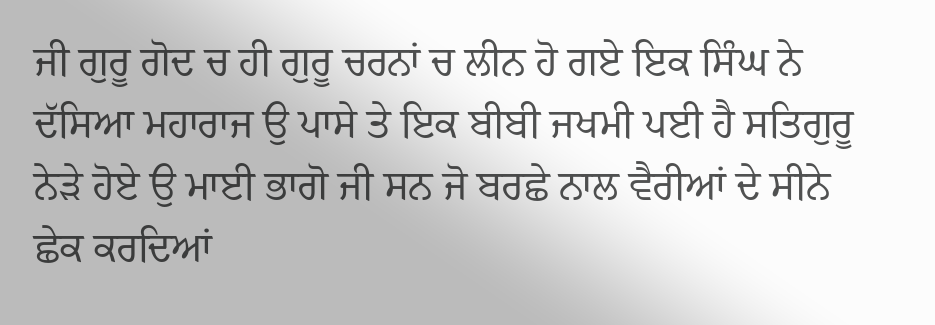ਜੀ ਗੁਰੂ ਗੋਦ ਚ ਹੀ ਗੁਰੂ ਚਰਨਾਂ ਚ ਲੀਨ ਹੋ ਗਏ ਇਕ ਸਿੰਘ ਨੇ ਦੱਸਿਆ ਮਹਾਰਾਜ ਉ ਪਾਸੇ ਤੇ ਇਕ ਬੀਬੀ ਜਖਮੀ ਪਈ ਹੈ ਸਤਿਗੁਰੂ ਨੇਡ਼ੇ ਹੋਏ ਉ ਮਾਈ ਭਾਗੋ ਜੀ ਸਨ ਜੋ ਬਰਛੇ ਨਾਲ ਵੈਰੀਆਂ ਦੇ ਸੀਨੇ ਛੇਕ ਕਰਦਿਆਂ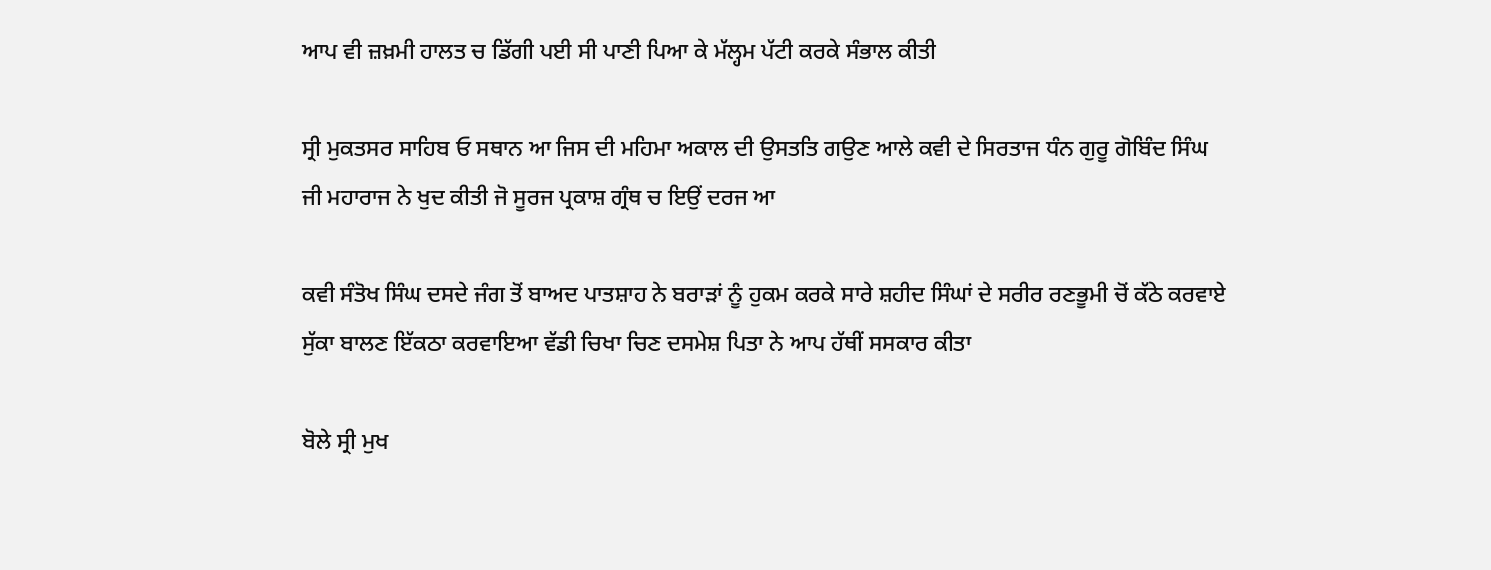ਆਪ ਵੀ ਜ਼ਖ਼ਮੀ ਹਾਲਤ ਚ ਡਿੱਗੀ ਪਈ ਸੀ ਪਾਣੀ ਪਿਆ ਕੇ ਮੱਲ੍ਹਮ ਪੱਟੀ ਕਰਕੇ ਸੰਭਾਲ ਕੀਤੀ

ਸ੍ਰੀ ਮੁਕਤਸਰ ਸਾਹਿਬ ਓ ਸਥਾਨ ਆ ਜਿਸ ਦੀ ਮਹਿਮਾ ਅਕਾਲ ਦੀ ਉਸਤਤਿ ਗਉਣ ਆਲੇ ਕਵੀ ਦੇ ਸਿਰਤਾਜ ਧੰਨ ਗੁਰੂ ਗੋਬਿੰਦ ਸਿੰਘ ਜੀ ਮਹਾਰਾਜ ਨੇ ਖੁਦ ਕੀਤੀ ਜੋ ਸੂਰਜ ਪ੍ਰਕਾਸ਼ ਗ੍ਰੰਥ ਚ ਇਉਂ ਦਰਜ ਆ

ਕਵੀ ਸੰਤੋਖ ਸਿੰਘ ਦਸਦੇ ਜੰਗ ਤੋਂ ਬਾਅਦ ਪਾਤਸ਼ਾਹ ਨੇ ਬਰਾੜਾਂ ਨੂੰ ਹੁਕਮ ਕਰਕੇ ਸਾਰੇ ਸ਼ਹੀਦ ਸਿੰਘਾਂ ਦੇ ਸਰੀਰ ਰਣਭੂਮੀ ਚੋਂ ਕੱਠੇ ਕਰਵਾਏ ਸੁੱਕਾ ਬਾਲਣ ਇੱਕਠਾ ਕਰਵਾਇਆ ਵੱਡੀ ਚਿਖਾ ਚਿਣ ਦਸਮੇਸ਼ ਪਿਤਾ ਨੇ ਆਪ ਹੱਥੀਂ ਸਸਕਾਰ ਕੀਤਾ

ਬੋਲੇ ਸ੍ਰੀ ਮੁਖ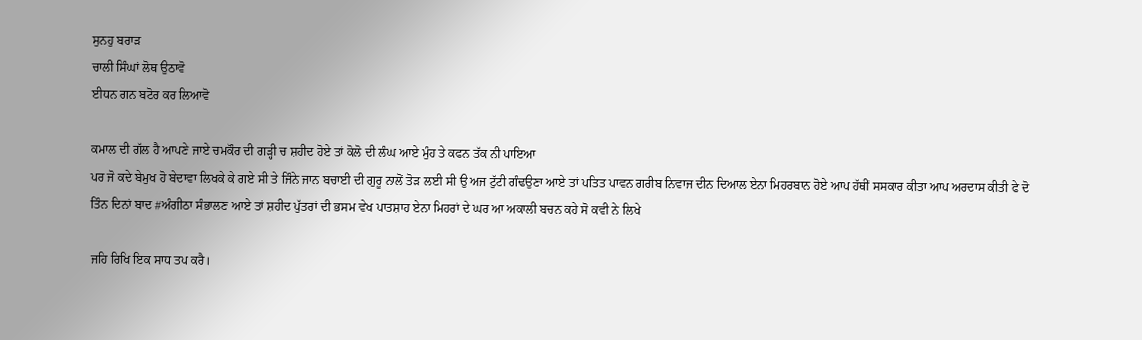ਸੁਨਹੁ ਬਰਾੜ
ਚਾਲੀ ਸਿੰਘਾਂ ਲੋਥ ਉਠਾਵੋ
ਈਧਨ ਗਨ ਬਟੋਰ ਕਰ ਲਿਆਵੋ

ਕਮਾਲ ਦੀ ਗੱਲ ਹੈ ਆਪਣੇ ਜਾਏ ਚਮਕੌਰ ਦੀ ਗੜ੍ਹੀ ਚ ਸ਼ਹੀਦ ਹੋਏ ਤਾਂ ਕੋਲੋ ਦੀ ਲੰਘ ਆਏ ਮੁੰਹ ਤੇ ਕਫਨ ਤੱਕ ਨੀ ਪਾਇਆ
ਪਰ ਜੋ ਕਦੇ ਬੇਮੁਖ ਹੋ ਬੇਦਾਵਾ ਲਿਖਕੇ ਕੇ ਗਏ ਸੀ ਤੇ ਜਿੰਨੇ ਜਾਨ ਬਚਾਈ ਦੀ ਗੁਰੂ ਨਾਲੋਂ ਤੋੜ ਲਈ ਸੀ ਉ ਅਜ ਟੁੱਟੀ ਗੰਢਉਣਾ ਆਏ ਤਾਂ ਪਤਿਤ ਪਾਵਨ ਗਰੀਬ ਨਿਵਾਜ ਦੀਨ ਦਿਆਲ ਏਨਾ ਮਿਹਰਬਾਨ ਹੋਏ ਆਪ ਹੱਥੀਂ ਸਸਕਾਰ ਕੀਤਾ ਆਪ ਅਰਦਾਸ ਕੀਤੀ ਫੇ ਦੋ ਤਿੰਨ ਦਿਨਾਂ ਬਾਦ #ਅੰਗੀਠਾ ਸੰਭਾਲਣ ਆਏ ਤਾਂ ਸ਼ਹੀਦ ਪੁੱਤਰਾਂ ਦੀ ਭਸਮ ਵੇਖ ਪਾਤਸ਼ਾਹ ਏਨਾ ਮਿਹਰਾਂ ਦੇ ਘਰ ਆ ਅਕਾਲੀ ਬਚਨ ਕਹੇ ਸੋ ਕਵੀ ਨੇ ਲਿਖੇ

ਜਹਿ ਰਿਖਿ ਇਕ ਸਾਧ ਤਪ ਕਰੈ।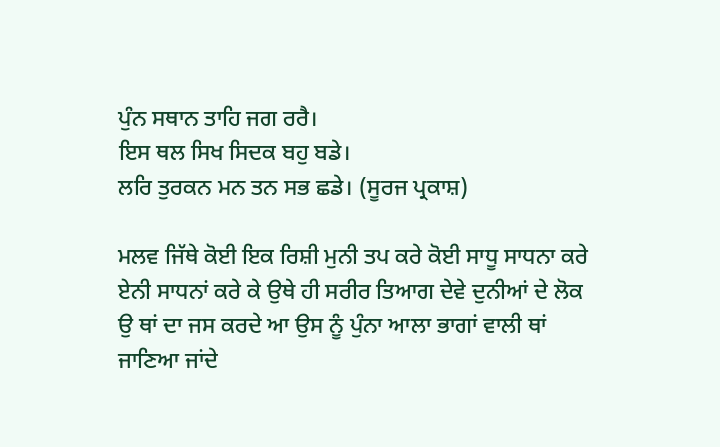ਪੁੰਨ ਸਥਾਨ ਤਾਹਿ ਜਗ ਰਰੈ।
ਇਸ ਥਲ ਸਿਖ ਸਿਦਕ ਬਹੁ ਬਡੇ।
ਲਰਿ ਤੁਰਕਨ ਮਨ ਤਨ ਸਭ ਛਡੇ। (ਸੂਰਜ ਪ੍ਰਕਾਸ਼)

ਮਲਵ ਜਿੱਥੇ ਕੋਈ ਇਕ ਰਿਸ਼ੀ ਮੁਨੀ ਤਪ ਕਰੇ ਕੋਈ ਸਾਧੂ ਸਾਧਨਾ ਕਰੇ ਏਨੀ ਸਾਧਨਾਂ ਕਰੇ ਕੇ ਉਥੇ ਹੀ ਸਰੀਰ ਤਿਆਗ ਦੇਵੇ ਦੁਨੀਆਂ ਦੇ ਲੋਕ ਉ ਥਾਂ ਦਾ ਜਸ ਕਰਦੇ ਆ ਉਸ ਨੂੰ ਪੁੰਨਾ ਆਲਾ ਭਾਗਾਂ ਵਾਲੀ ਥਾਂ‌ ਜਾਣਿਆ ਜਾਂਦੇ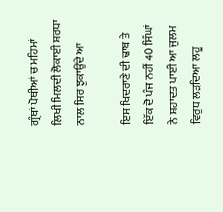ਗ੍ਰੰਥਾਂ ਪੋਥੀਆਂ ਚ ਮਹਿਮਾਂ ਲਿਖੀ ਮਿਲਦੀ ਲੋਕਾਈ ਸ਼ਰਧਾ ਨਾਲ ਸਿਰ ਝੁਕਾਉਂਦੇ ਆ

ਇਸ ਖਿਦਰਾਣੇ ਦੀ ਢਾਬ ਤੇ ਇੱਕ ਦੋ ਪੰਜ ਨਹੀਂ 40 ਸਿੰਘਾਂ ਨੇ ਸ਼ਹਾਦਤ ਪਾਈ ਆ ਜੁਲਮ ਵਿਰੁਧ ਲੜਦਿਆ ਲਹੂ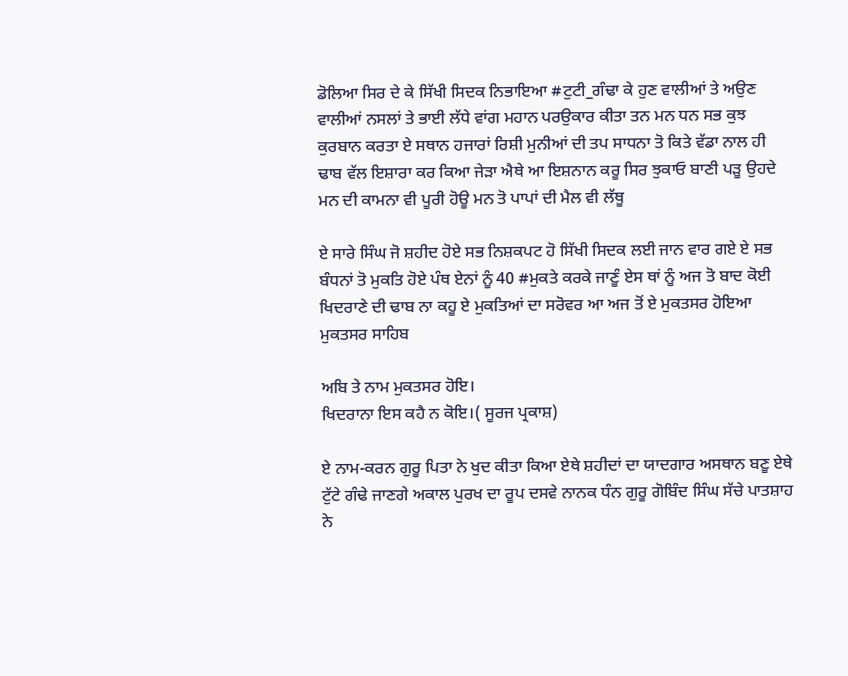ਡੋਲਿਆ ਸਿਰ ਦੇ ਕੇ ਸਿੱਖੀ ਸਿਦਕ ਨਿਭਾਇਆ #ਟੁਟੀ_ਗੰਢਾ ਕੇ ਹੁਣ ਵਾਲੀਆਂ ਤੇ ਅਉਣ ਵਾਲੀਆਂ ਨਸਲਾਂ ਤੇ ਭਾਈ ਲੱਧੇ ਵਾਂਗ ਮਹਾਨ ਪਰਉਕਾਰ ਕੀਤਾ ਤਨ ਮਨ ਧਨ ਸਭ ਕੁਝ ਕੁਰਬਾਨ ਕਰਤਾ ਏ ਸਥਾਨ ਹਜਾਰਾਂ ਰਿਸ਼ੀ ਮੁਨੀਆਂ ਦੀ ਤਪ ਸਾਧਨਾ ਤੋ ਕਿਤੇ ਵੱਡਾ ਨਾਲ ਹੀ ਢਾਬ ਵੱਲ ਇਸ਼ਾਰਾ ਕਰ ਕਿਆ ਜੇੜਾ ਐਥੇ ਆ ਇਸ਼ਨਾਨ ਕਰੂ ਸਿਰ ਝੁਕਾਓ ਬਾਣੀ ਪੜੂ ਉਹਦੇ ਮਨ ਦੀ ਕਾਮਨਾ ਵੀ ਪੂਰੀ ਹੋਊ ਮਨ ਤੋ ਪਾਪਾਂ ਦੀ ਮੈਲ ਵੀ ਲੱਥੂ

ਏ ਸਾਰੇ ਸਿੰਘ ਜੋ ਸ਼ਹੀਦ ਹੋਏ ਸਭ ਨਿਸ਼ਕਪਟ ਹੋ ਸਿੱਖੀ ਸਿਦਕ ਲਈ ਜਾਨ ਵਾਰ ਗਏ ਏ ਸਭ ਬੰਧਨਾਂ ਤੋ ਮੁਕਤਿ ਹੋਏ ਪੰਥ ਏਨਾਂ ਨੂੰ 40 #ਮੁਕਤੇ ਕਰਕੇ ਜਾਣੂੰ ਏਸ ਥਾਂ ਨੂੰ ਅਜ ਤੋ ਬਾਦ ਕੋਈ ਖਿਦਰਾਣੇ ਦੀ ਢਾਬ ਨਾ ਕਹੂ ਏ ਮੁਕਤਿਆਂ ਦਾ ਸਰੋਵਰ ਆ ਅਜ ਤੋਂ ਏ ਮੁਕਤਸਰ ਹੋਇਆ ਮੁਕਤਸਰ ਸਾਹਿਬ

ਅਬਿ ਤੇ ਨਾਮ ਮੁਕਤਸਰ ਹੋਇ।
ਖਿਦਰਾਨਾ ਇਸ ਕਹੈ ਨ ਕੋਇ।( ਸੂਰਜ ਪ੍ਰਕਾਸ਼)

ਏ ਨਾਮ-ਕਰਨ ਗੁਰੂ ਪਿਤਾ ਨੇ ਖੁਦ ਕੀਤਾ ਕਿਆ ਏਥੇ ਸ਼ਹੀਦਾਂ ਦਾ ਯਾਦਗਾਰ ਅਸਥਾਨ ਬਣੂ ਏਥੇ ਟੁੱਟੇ ਗੰਢੇ ਜਾਣਗੇ ਅਕਾਲ ਪੁਰਖ ਦਾ ਰੂਪ ਦਸਵੇ ਨਾਨਕ ਧੰਨ ਗੁਰੂ ਗੋਬਿੰਦ ਸਿੰਘ ਸੱਚੇ ਪਾਤਸ਼ਾਹ ਨੇ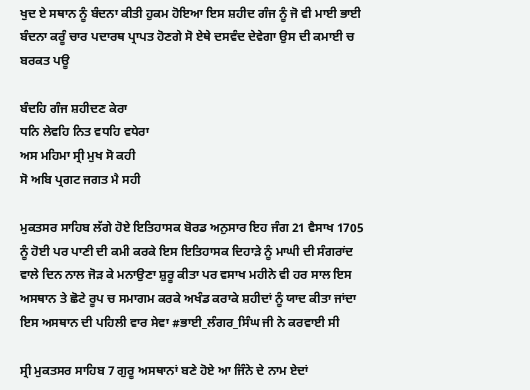ਖੁਦ ਏ ਸਥਾਨ ਨੂੰ ਬੰਦਨਾ ਕੀਤੀ ਹੁਕਮ ਹੋਇਆ ਇਸ ਸ਼ਹੀਦ ਗੰਜ ਨੂੰ ਜੋ ਵੀ ਮਾਈ ਭਾਈ ਬੰਦਨਾ ਕਰੂੰ ਚਾਰ ਪਦਾਰਥ ਪ੍ਰਾਪਤ ਹੋਣਗੇ ਸੋ ਏਥੇ ਦਸਵੰਦ ਦੇਵੇਗਾ ਉਸ ਦੀ ਕਮਾਈ ਚ ਬਰਕਤ ਪਊ

ਬੰਦਹਿ ਗੰਜ ਸ਼ਹੀਦਣ ਕੇਰਾ
ਧਨਿ ਲੇਵਹਿ ਨਿਤ ਵਧਹਿ ਵਧੇਰਾ
ਅਸ ਮਹਿਮਾ ਸ੍ਰੀ ਮੁਖ ਸੋ ਕਹੀ
ਸੋ ਅਬਿ ਪ੍ਰਗਟ ਜਗਤ ਮੈ ਸਹੀ

ਮੁਕਤਸਰ ਸਾਹਿਬ ਲੱਗੇ ਹੋਏ ਇਤਿਹਾਸਕ ਬੋਰਡ ਅਨੁਸਾਰ ਇਹ ਜੰਗ 21 ਵੈਸਾਖ 1705 ਨੂੰ ਹੋਈ ਪਰ ਪਾਣੀ ਦੀ ਕਮੀ ਕਰਕੇ ਇਸ ਇਤਿਹਾਸਕ ਦਿਹਾੜੇ ਨੂੰ ਮਾਘੀ ਦੀ ਸੰਗਰਾਂਦ ਵਾਲੇ ਦਿਨ ਨਾਲ ਜੋੜ ਕੇ ਮਨਾਉਣਾ ਸ਼ੁਰੂ ਕੀਤਾ ਪਰ ਵਸਾਖ ਮਹੀਨੇ ਵੀ ਹਰ ਸਾਲ ਇਸ ਅਸਥਾਨ ਤੇ ਛੋਟੇ ਰੂਪ ਚ ਸਮਾਗਮ ਕਰਕੇ ਅਖੰਡ ਕਰਾਕੇ ਸ਼ਹੀਦਾਂ ਨੂੰ ਯਾਦ ਕੀਤਾ ਜਾਂਦਾ ਇਸ ਅਸਥਾਨ ਦੀ ਪਹਿਲੀ ਵਾਰ ਸੇਵਾ #ਭਾਈ_ਲੰਗਰ_ਸਿੰਘ ਜੀ ਨੇ ਕਰਵਾਈ ਸੀ

ਸ੍ਰੀ ਮੁਕਤਸਰ ਸਾਹਿਬ 7 ਗੁਰੂ ਅਸਥਾਨਾਂ ਬਣੇ ਹੋਏ ਆ ਜਿੰਨੇ ਦੇ ਨਾਮ ਏਦਾਂ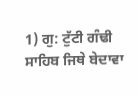1) ਗੁ: ਟੁੱਟੀ ਗੰਢੀ ਸਾਹਿਬ ਜਿਥੇ ਬੇਦਾਵਾ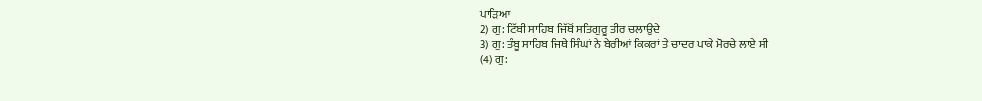ਪਾੜਿਆ
2) ਗੁ: ਟਿੱਬੀ ਸਾਹਿਬ ਜਿੱਥੋਂ ਸਤਿਗੁਰੂ ਤੀਰ ਚਲਾਉਦੇ
3) ਗੁ: ਤੰਬੂ ਸਾਹਿਬ ਜਿਥੇ ਸਿੰਘਾਂ ਨੇ ਬੇਰੀਆਂ ਕਿਕਰਾਂ ਤੇ ਚਾਦਰ ਪਾਕੇ ਮੋਰਚੇ ਲਾਏ ਸੀ
(4) ਗੁ: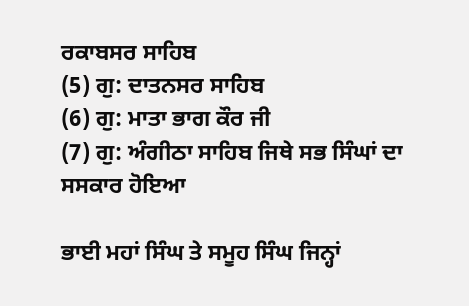ਰਕਾਬਸਰ ਸਾਹਿਬ
(5) ਗੁ: ਦਾਤਨਸਰ ਸਾਹਿਬ
(6) ਗੁ: ਮਾਤਾ ਭਾਗ ਕੌਰ ਜੀ
(7) ਗੁ: ਅੰਗੀਠਾ ਸਾਹਿਬ ਜਿਥੇ ਸਭ ਸਿੰਘਾਂ ਦਾ ਸਸਕਾਰ ਹੋਇਆ

ਭਾਈ ਮਹਾਂ ਸਿੰਘ ਤੇ ਸਮੂਹ ਸਿੰਘ ਜਿਨ੍ਹਾਂ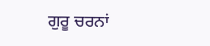ਗੁਰੂ ਚਰਨਾਂ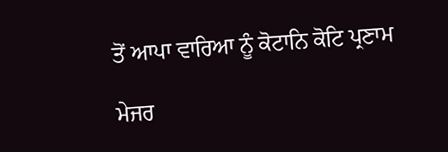ਤੋਂ ਆਪਾ ਵਾਰਿਆ ਨੂੰ ਕੋਟਾਨਿ ਕੋਟਿ ਪ੍ਰਣਾਮ

ਮੇਜਰ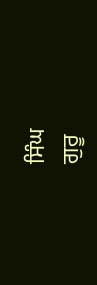ਸਿੰਘ
ਗੁਰੂ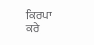ਕਿਰਪਾ ਕਰੇ